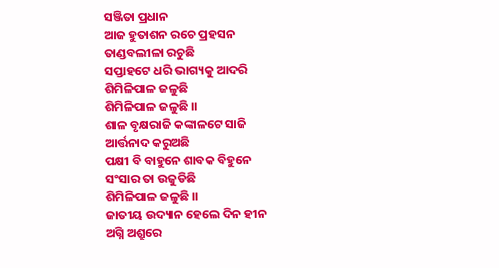ସଞ୍ଜିତା ପ୍ରଧାନ
ଆଜ ହୁତାଶନ ରଚେ ପ୍ରହସନ
ତାଣ୍ଡବଲୀଳା ରଚୁଛି
ସପ୍ତାହଟେ ଧରି ଭାଗ୍ୟକୁ ଆଦରି
ଶିମିଳିପାଳ ଜଳୁଛି
ଶିମିଳିପାଳ ଜଳୁଛି ।।
ଶାଳ ବୃକ୍ଷରାଜି କଙ୍କାଳଟେ ସାଜି
ଆର୍ତ୍ତନାଦ କରୁଅଛି
ପକ୍ଷୀ ବି ବାହୁନେ ଶାବକ ବିହୁନେ
ସଂସାର ତା ଉଜୁଡିଛି
ଶିମିଳିପାଳ ଜଳୁଛି ।।
ଜାତୀୟ ଉଦ୍ୟାନ ହେଲେ ଦିନ ହୀନ
ଅଗ୍ନି ଅଶ୍ରୁରେ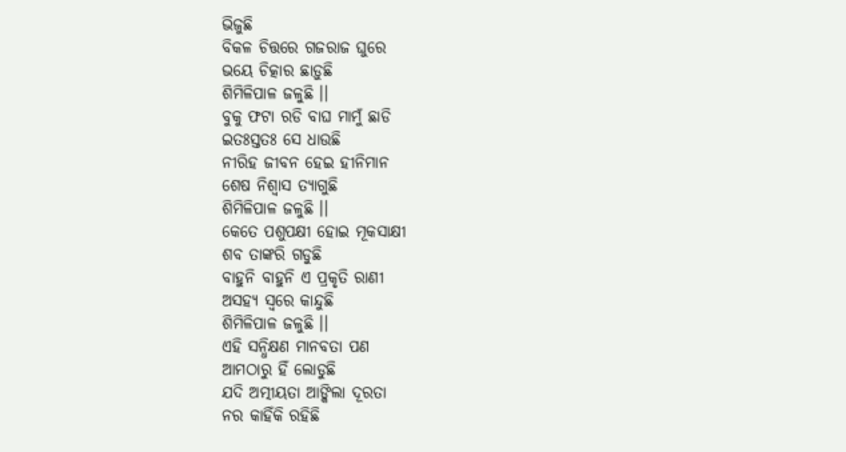ଭିଜୁଛି
ବିକଳ ଚିତ୍ତରେ ଗଜରାଜ ଘୁରେ
ଭୟେ ଚିତ୍କାର ଛାଡ଼ୁଛି
ଶିମିଳିପାଳ ଜଳୁଛି ।।
ବୁକୁ ଫଟା ରଡି ବାଘ ମାମୁଁ ଛାଡି
ଇତଃସ୍ତତଃ ସେ ଧାଉଛି
ନୀରିହ ଜୀବନ ହେଇ ହୀନିମାନ
ଶେଷ ନିଶ୍ଵାସ ତ୍ୟାଗୁଛି
ଶିମିଳିପାଳ ଜଳୁଛି ।।
କେତେ ପଶୁପକ୍ଷୀ ହୋଇ ମୂକସାକ୍ଷୀ
ଶବ ତାଙ୍କରି ଗଡୁଛି
ବାହୁନି ବାହୁନି ଏ ପ୍ରକୃତି ରାଣୀ
ଅସହ୍ୟ ସ୍ୱରେ କାନ୍ଦୁଛି
ଶିମିଳିପାଳ ଜଳୁଛି ।।
ଏହି ସନ୍ଧିକ୍ଷଣ ମାନବତା ପଣ
ଆମଠାରୁ ହିଁ ଲୋଡୁଛି
ଯଦି ଅତ୍ମୀୟତା ଆଙ୍କିଲା ଦୂରତା
ନର କାହିଁକି ରହିଛି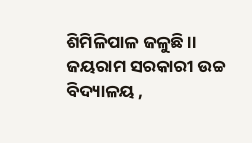ଶିମିଳିପାଳ ଜଳୁଛି ।।
ଜୟରାମ ସରକାରୀ ଉଚ୍ଚ ବିଦ୍ୟାଳୟ ,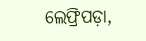ଲେଫ୍ରିପଡ଼ା,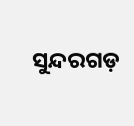ସୁନ୍ଦରଗଡ଼